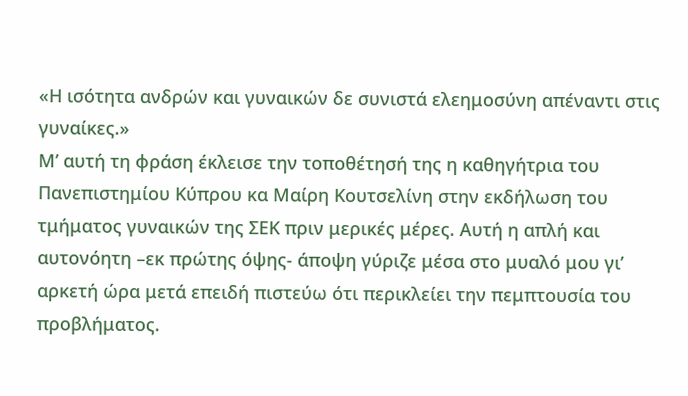«Η ισότητα ανδρών και γυναικών δε συνιστά ελεημοσύνη απέναντι στις γυναίκες.»
Μ’ αυτή τη φράση έκλεισε την τοποθέτησή της η καθηγήτρια του Πανεπιστημίου Κύπρου κα Μαίρη Κουτσελίνη στην εκδήλωση του τμήματος γυναικών της ΣΕΚ πριν μερικές μέρες. Αυτή η απλή και αυτονόητη –εκ πρώτης όψης- άποψη γύριζε μέσα στο μυαλό μου γι’ αρκετή ώρα μετά επειδή πιστεύω ότι περικλείει την πεμπτουσία του προβλήματος.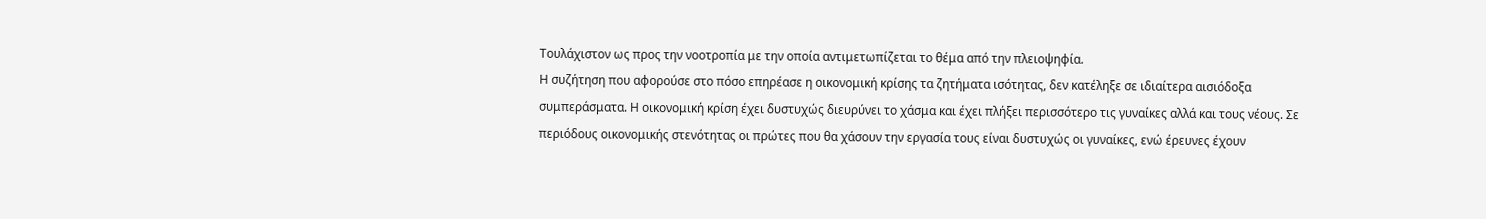Τουλάχιστον ως προς την νοοτροπία με την οποία αντιμετωπίζεται το θέμα από την πλειοψηφία.
Η συζήτηση που αφορούσε στο πόσο επηρέασε η οικονομική κρίσης τα ζητήματα ισότητας, δεν κατέληξε σε ιδιαίτερα αισιόδοξα συμπεράσματα. Η οικονομική κρίση έχει δυστυχώς διευρύνει το χάσμα και έχει πλήξει περισσότερο τις γυναίκες αλλά και τους νέους. Σε περιόδους οικονομικής στενότητας οι πρώτες που θα χάσουν την εργασία τους είναι δυστυχώς οι γυναίκες, ενώ έρευνες έχουν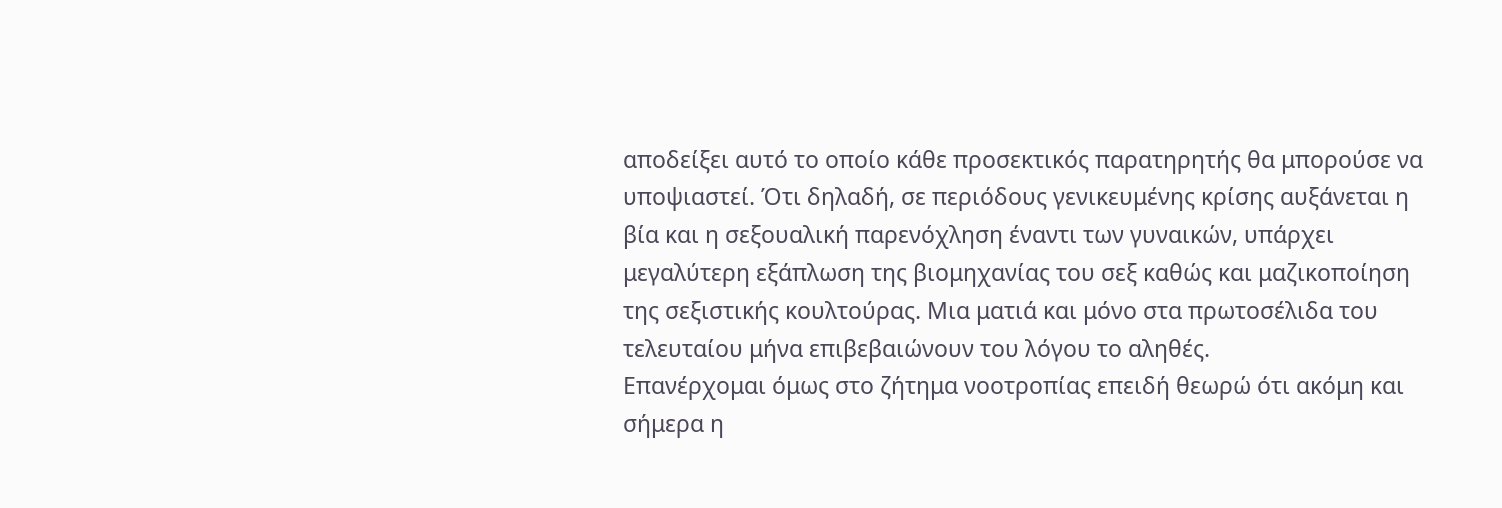αποδείξει αυτό το οποίο κάθε προσεκτικός παρατηρητής θα μπορούσε να υποψιαστεί. Ότι δηλαδή, σε περιόδους γενικευμένης κρίσης αυξάνεται η βία και η σεξουαλική παρενόχληση έναντι των γυναικών, υπάρχει μεγαλύτερη εξάπλωση της βιομηχανίας του σεξ καθώς και μαζικοποίηση της σεξιστικής κουλτούρας. Μια ματιά και μόνο στα πρωτοσέλιδα του τελευταίου μήνα επιβεβαιώνουν του λόγου το αληθές.
Επανέρχομαι όμως στο ζήτημα νοοτροπίας επειδή θεωρώ ότι ακόμη και σήμερα η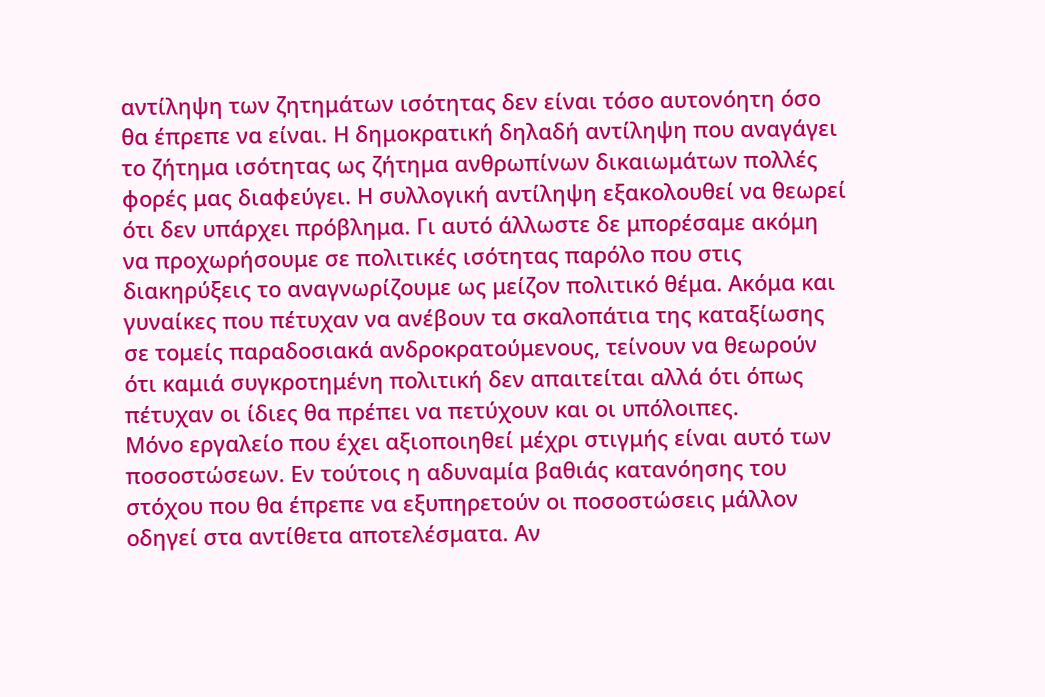αντίληψη των ζητημάτων ισότητας δεν είναι τόσο αυτονόητη όσο θα έπρεπε να είναι. Η δημοκρατική δηλαδή αντίληψη που αναγάγει το ζήτημα ισότητας ως ζήτημα ανθρωπίνων δικαιωμάτων πολλές φορές μας διαφεύγει. Η συλλογική αντίληψη εξακολουθεί να θεωρεί ότι δεν υπάρχει πρόβλημα. Γι αυτό άλλωστε δε μπορέσαμε ακόμη να προχωρήσουμε σε πολιτικές ισότητας παρόλο που στις διακηρύξεις το αναγνωρίζουμε ως μείζον πολιτικό θέμα. Ακόμα και γυναίκες που πέτυχαν να ανέβουν τα σκαλοπάτια της καταξίωσης σε τομείς παραδοσιακά ανδροκρατούμενους, τείνουν να θεωρούν ότι καμιά συγκροτημένη πολιτική δεν απαιτείται αλλά ότι όπως πέτυχαν οι ίδιες θα πρέπει να πετύχουν και οι υπόλοιπες.
Μόνο εργαλείο που έχει αξιοποιηθεί μέχρι στιγμής είναι αυτό των ποσοστώσεων. Εν τούτοις η αδυναμία βαθιάς κατανόησης του στόχου που θα έπρεπε να εξυπηρετούν οι ποσοστώσεις μάλλον οδηγεί στα αντίθετα αποτελέσματα. Αν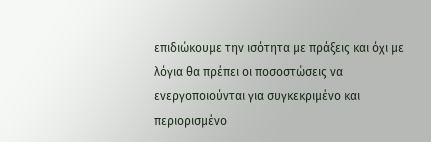επιδιώκουμε την ισότητα με πράξεις και όχι με λόγια θα πρέπει οι ποσοστώσεις να ενεργοποιούνται για συγκεκριμένο και περιορισμένο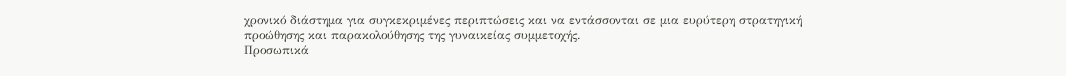χρονικό διάστημα για συγκεκριμένες περιπτώσεις και να εντάσσονται σε μια ευρύτερη στρατηγική προώθησης και παρακολούθησης της γυναικείας συμμετοχής.
Προσωπικά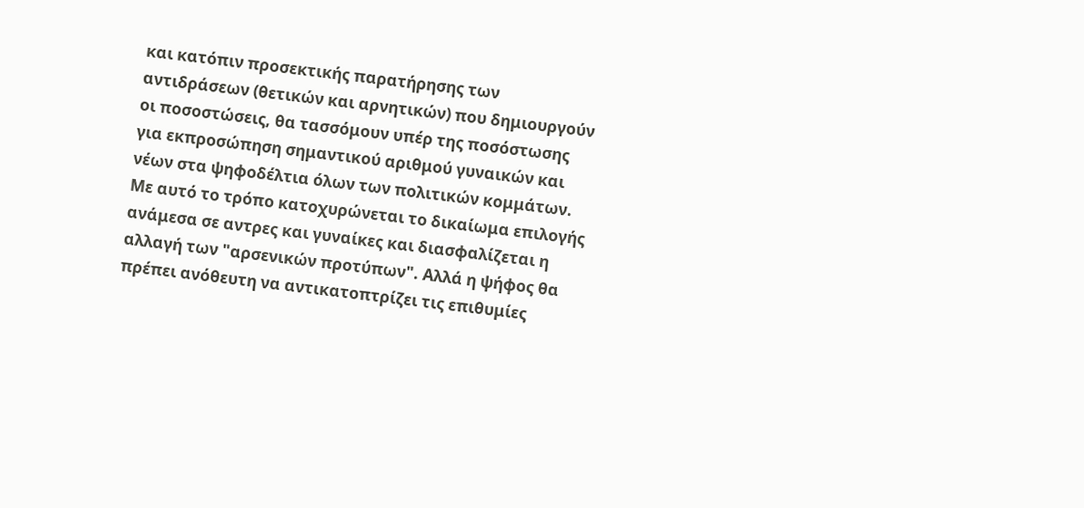και κατόπιν προσεκτικής παρατήρησης των αντιδράσεων (θετικών και αρνητικών) που δημιουργούν οι ποσοστώσεις, θα τασσόμουν υπέρ της ποσόστωσης για εκπροσώπηση σημαντικού αριθμού γυναικών και νέων στα ψηφοδέλτια όλων των πολιτικών κομμάτων. Με αυτό το τρόπο κατοχυρώνεται το δικαίωμα επιλογής ανάμεσα σε αντρες και γυναίκες και διασφαλίζεται η αλλαγή των "αρσενικών προτύπων". Αλλά η ψήφος θα πρέπει ανόθευτη να αντικατοπτρίζει τις επιθυμίες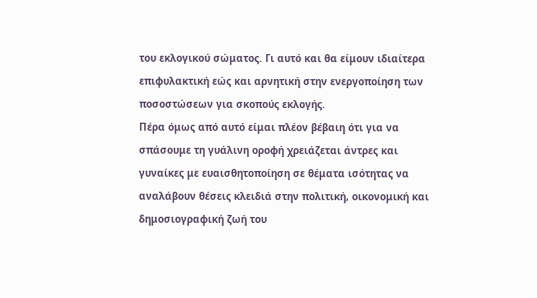του εκλογικού σώματος. Γι αυτό και θα είμουν ιδιαίτερα επιφυλακτική εώς και αρνητική στην ενεργοποίηση των ποσοστώσεων για σκοπούς εκλογής.
Πέρα όμως από αυτό είμαι πλέον βέβαιη ότι για να σπάσουμε τη γυάλινη οροφή χρειάζεται άντρες και γυναίκες με ευαισθητοποίηση σε θέματα ισότητας να αναλάβουν θέσεις κλειδιά στην πολιτική, οικονομική και δημοσιογραφική ζωή του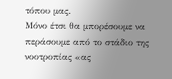τόπου μας.
Μόνο έτσι θα μπορέσουμε να περάσουμε από το στάδιο της νοοτροπίας «ας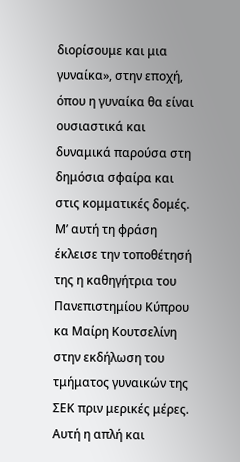διορίσουμε και μια γυναίκα», στην εποχή, όπου η γυναίκα θα είναι ουσιαστικά και δυναμικά παρούσα στη δημόσια σφαίρα και στις κομματικές δομές.
Μ’ αυτή τη φράση έκλεισε την τοποθέτησή της η καθηγήτρια του Πανεπιστημίου Κύπρου κα Μαίρη Κουτσελίνη στην εκδήλωση του τμήματος γυναικών της ΣΕΚ πριν μερικές μέρες. Αυτή η απλή και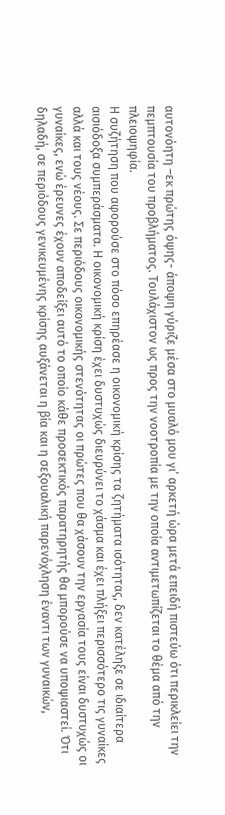αυτονόητη –εκ πρώτης όψης- άποψη γύριζε μέσα στο μυαλό μου γι’ αρκετή ώρα μετά επειδή πιστεύω ότι περικλείει την πεμπτουσία του προβλήματος. Τουλάχιστον ως προς την νοοτροπία με την οποία αντιμετωπίζεται το θέμα από την πλειοψηφία.
Η συζήτηση που αφορούσε στο πόσο επηρέασε η οικονομική κρίσης τα ζητήματα ισότητας, δεν κατέληξε σε ιδιαίτερα αισιόδοξα συμπεράσματα. Η οικονομική κρίση έχει δυστυχώς διευρύνει το χάσμα και έχει πλήξει περισσότερο τις γυναίκες αλλά και τους νέους. Σε περιόδους οικονομικής στενότητας οι πρώτες που θα χάσουν την εργασία τους είναι δυστυχώς οι γυναίκες, ενώ έρευνες έχουν αποδείξει αυτό το οποίο κάθε προσεκτικός παρατηρητής θα μπορούσε να υποψιαστεί. Ότι δηλαδή, σε περιόδους γενικευμένης κρίσης αυξάνεται η βία και η σεξουαλική παρενόχληση έναντι των γυναικών,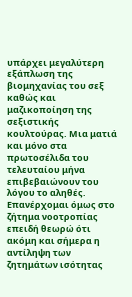υπάρχει μεγαλύτερη εξάπλωση της βιομηχανίας του σεξ καθώς και μαζικοποίηση της σεξιστικής κουλτούρας. Μια ματιά και μόνο στα πρωτοσέλιδα του τελευταίου μήνα επιβεβαιώνουν του λόγου το αληθές.
Επανέρχομαι όμως στο ζήτημα νοοτροπίας επειδή θεωρώ ότι ακόμη και σήμερα η αντίληψη των ζητημάτων ισότητας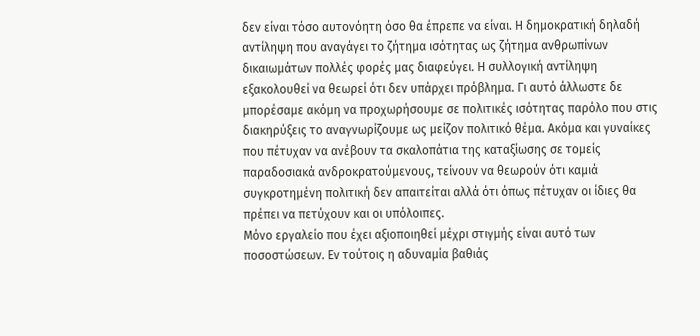δεν είναι τόσο αυτονόητη όσο θα έπρεπε να είναι. Η δημοκρατική δηλαδή αντίληψη που αναγάγει το ζήτημα ισότητας ως ζήτημα ανθρωπίνων δικαιωμάτων πολλές φορές μας διαφεύγει. Η συλλογική αντίληψη εξακολουθεί να θεωρεί ότι δεν υπάρχει πρόβλημα. Γι αυτό άλλωστε δε μπορέσαμε ακόμη να προχωρήσουμε σε πολιτικές ισότητας παρόλο που στις διακηρύξεις το αναγνωρίζουμε ως μείζον πολιτικό θέμα. Ακόμα και γυναίκες που πέτυχαν να ανέβουν τα σκαλοπάτια της καταξίωσης σε τομείς παραδοσιακά ανδροκρατούμενους, τείνουν να θεωρούν ότι καμιά συγκροτημένη πολιτική δεν απαιτείται αλλά ότι όπως πέτυχαν οι ίδιες θα πρέπει να πετύχουν και οι υπόλοιπες.
Μόνο εργαλείο που έχει αξιοποιηθεί μέχρι στιγμής είναι αυτό των ποσοστώσεων. Εν τούτοις η αδυναμία βαθιάς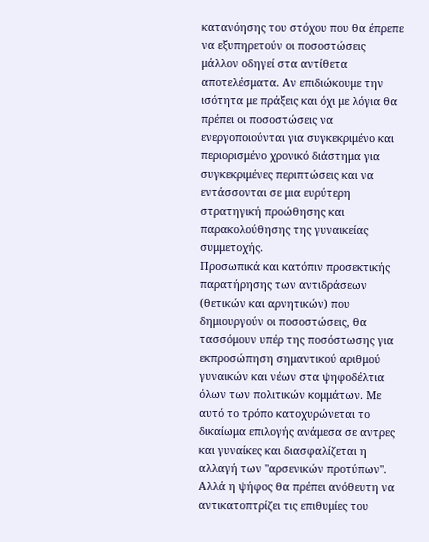κατανόησης του στόχου που θα έπρεπε να εξυπηρετούν οι ποσοστώσεις μάλλον οδηγεί στα αντίθετα αποτελέσματα. Αν επιδιώκουμε την ισότητα με πράξεις και όχι με λόγια θα πρέπει οι ποσοστώσεις να ενεργοποιούνται για συγκεκριμένο και περιορισμένο χρονικό διάστημα για συγκεκριμένες περιπτώσεις και να εντάσσονται σε μια ευρύτερη στρατηγική προώθησης και παρακολούθησης της γυναικείας συμμετοχής.
Προσωπικά και κατόπιν προσεκτικής παρατήρησης των αντιδράσεων (θετικών και αρνητικών) που δημιουργούν οι ποσοστώσεις, θα τασσόμουν υπέρ της ποσόστωσης για εκπροσώπηση σημαντικού αριθμού γυναικών και νέων στα ψηφοδέλτια όλων των πολιτικών κομμάτων. Με αυτό το τρόπο κατοχυρώνεται το δικαίωμα επιλογής ανάμεσα σε αντρες και γυναίκες και διασφαλίζεται η αλλαγή των "αρσενικών προτύπων". Αλλά η ψήφος θα πρέπει ανόθευτη να αντικατοπτρίζει τις επιθυμίες του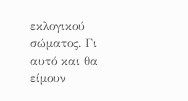εκλογικού σώματος. Γι αυτό και θα είμουν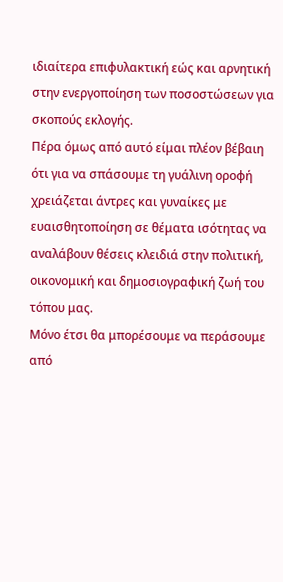ιδιαίτερα επιφυλακτική εώς και αρνητική στην ενεργοποίηση των ποσοστώσεων για σκοπούς εκλογής.
Πέρα όμως από αυτό είμαι πλέον βέβαιη ότι για να σπάσουμε τη γυάλινη οροφή χρειάζεται άντρες και γυναίκες με ευαισθητοποίηση σε θέματα ισότητας να αναλάβουν θέσεις κλειδιά στην πολιτική, οικονομική και δημοσιογραφική ζωή του τόπου μας.
Μόνο έτσι θα μπορέσουμε να περάσουμε από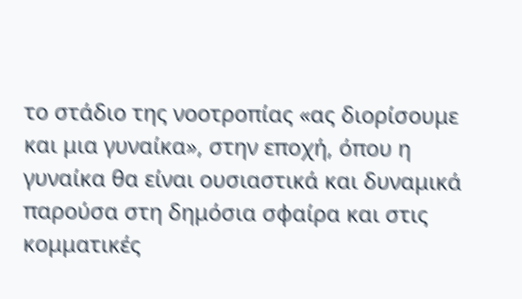το στάδιο της νοοτροπίας «ας διορίσουμε και μια γυναίκα», στην εποχή, όπου η γυναίκα θα είναι ουσιαστικά και δυναμικά παρούσα στη δημόσια σφαίρα και στις κομματικές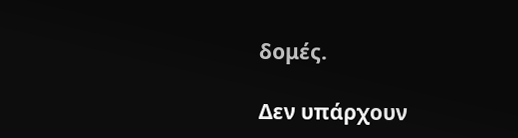δομές.

Δεν υπάρχουν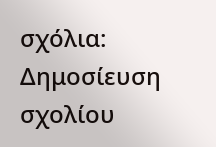σχόλια:
Δημοσίευση σχολίου